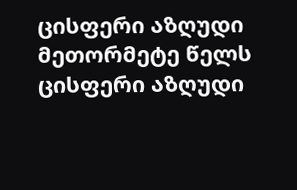ცისფერი აზღუდი მეთორმეტე წელს
ცისფერი აზღუდი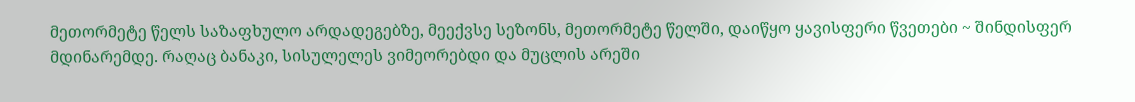მეთორმეტე წელს საზაფხულო არდადეგებზე, მეექვსე სეზონს, მეთორმეტე წელში, დაიწყო ყავისფერი წვეთები ~ შინდისფერ მდინარემდე. რაღაც ბანაკი, სისულელეს ვიმეორებდი და მუცლის არეში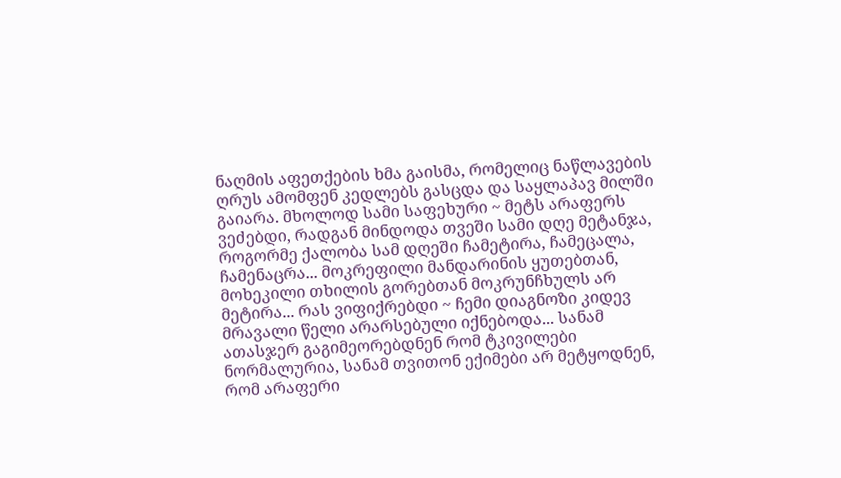ნაღმის აფეთქების ხმა გაისმა, რომელიც ნაწლავების ღრუს ამომფენ კედლებს გასცდა და საყლაპავ მილში გაიარა. მხოლოდ სამი საფეხური ~ მეტს არაფერს ვეძებდი, რადგან მინდოდა თვეში სამი დღე მეტანჯა, როგორმე ქალობა სამ დღეში ჩამეტირა, ჩამეცალა, ჩამენაცრა... მოკრეფილი მანდარინის ყუთებთან, მოხეკილი თხილის გორებთან მოკრუნჩხულს არ მეტირა... რას ვიფიქრებდი ~ ჩემი დიაგნოზი კიდევ მრავალი წელი არარსებული იქნებოდა... სანამ ათასჯერ გაგიმეორებდნენ რომ ტკივილები ნორმალურია, სანამ თვითონ ექიმები არ მეტყოდნენ, რომ არაფერი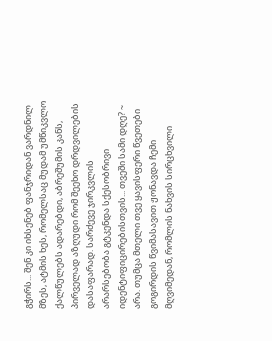გჭირს... შენ კი იხსენებ ფანჯრიდან ვარდნილ მზეს, ატმის ხეს, რომელსაც მუდამ უმწიკვლო ქალწულებს ადარებდი, აბრეშუმის კანს, პირველად აზღუდი რომ შეეხო დრდვილების დასაფარად. სარძევე ჯირკვლის არარსებობა გტკენდა სქესობრივი იდენტიფიცირებისთვის... თვეში სამი დღე? ~ არა. თუმცა მთელი თვე ყავისფერი წვეთები გოგირდის წვიმასავით ჟონავდა ჩემი მღვიმედან, რომლის ნახვის სირცხვილი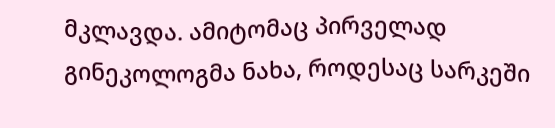მკლავდა. ამიტომაც პირველად გინეკოლოგმა ნახა, როდესაც სარკეში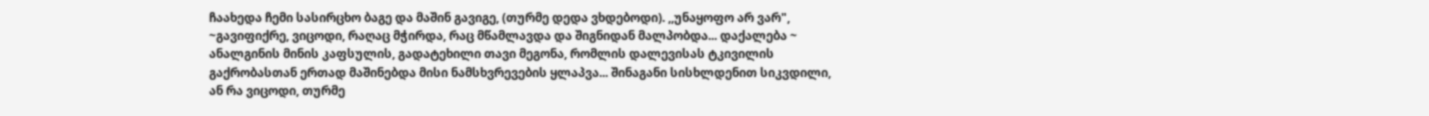ჩაახედა ჩემი სასირცხო ბაგე და მაშინ გავიგე, (თურმე დედა ვხდებოდი). ,,უნაყოფო არ ვარ", ~გავიფიქრე, ვიცოდი, რაღაც მჭირდა, რაც მწამლავდა და შიგნიდან მალპობდა... დაქალება ~ ანალგინის მინის კაფსულის, გადატეხილი თავი მეგონა, რომლის დალევისას ტკივილის გაქრობასთან ერთად მაშინებდა მისი ნამსხვრევების ყლაპვა... შინაგანი სისხლდენით სიკვდილი, ან რა ვიცოდი, თურმე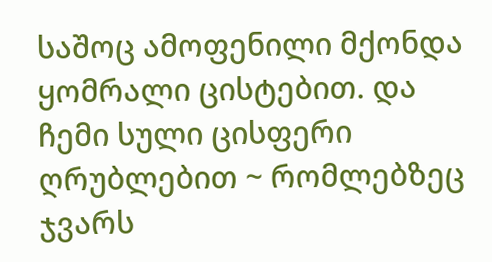საშოც ამოფენილი მქონდა ყომრალი ცისტებით. და ჩემი სული ცისფერი ღრუბლებით ~ რომლებზეც ჯვარს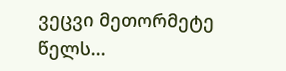ვეცვი მეთორმეტე წელს...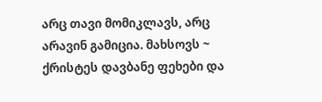არც თავი მომიკლავს, არც არავინ გამიცია. მახსოვს ~ ქრისტეს დავბანე ფეხები და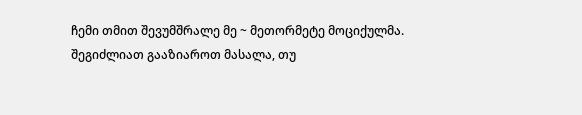ჩემი თმით შევუმშრალე მე ~ მეთორმეტე მოციქულმა.
შეგიძლიათ გააზიაროთ მასალა, თუ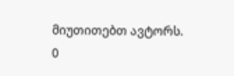მიუთითებთ ავტორს.
0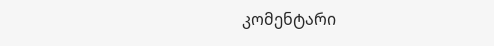კომენტარი